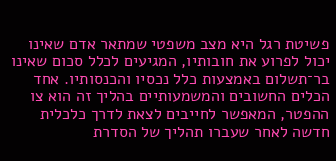פשיטת רגל היא מצב משפטי שמתאר אדם שאינו יכול לפרוע את חובותיו, המגיעים לכלל סכום שאינו בר־תשלום באמצעות כלל נכסיו והכנסותיו. אחד הכלים החשובים והמשמעותיים בהליך זה הוא צו ההפטר, המאפשר לחייבים לצאת לדרך כלכלית חדשה לאחר שעברו תהליך של הסדרת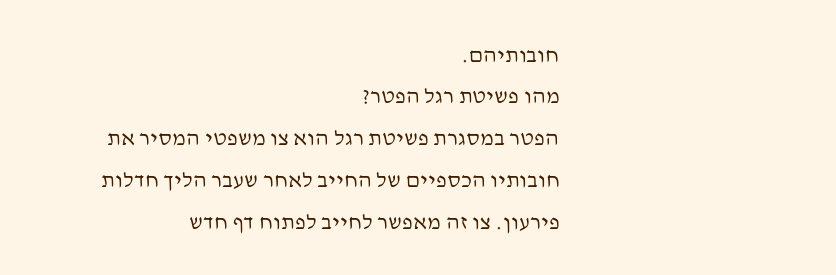חובותיהם.
מהו פשיטת רגל הפטר?
הפטר במסגרת פשיטת רגל הוא צו משפטי המסיר את חובותיו הכספיים של החייב לאחר שעבר הליך חדלות פירעון. צו זה מאפשר לחייב לפתוח דף חדש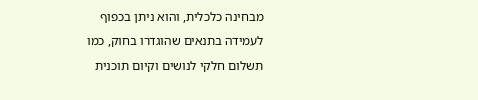מבחינה כלכלית, והוא ניתן בכפוף לעמידה בתנאים שהוגדרו בחוק, כמו תשלום חלקי לנושים וקיום תוכנית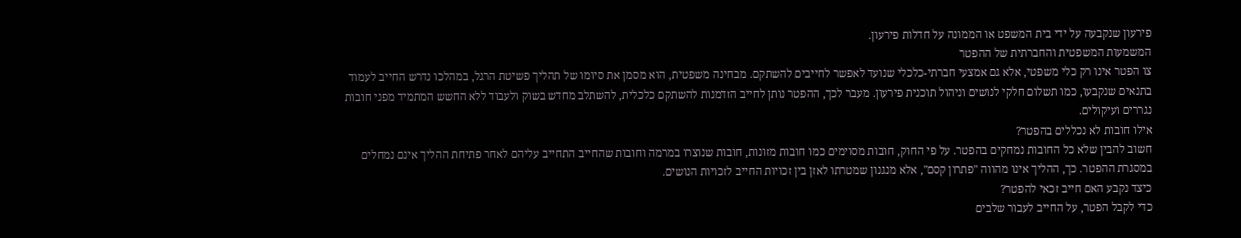פירעון שנקבעה על ידי בית המשפט או הממונה על חדלות פירעון.
המשמעות המשפטית והחברתית של ההפטר
צו הפטר אינו רק כלי משפטי, אלא גם אמצעי חברתי-כלכלי שנועד לאפשר לחייבים להשתקם. מבחינה משפטית, הוא מסמן את סיומו של תהליך פשיטת הרגל, במהלכו נדרש החייב לעמוד בתנאים שנקבעו, כמו תשלום חלקי לנושים וניהול תוכנית פירעון. מעבר לכך, ההפטר נותן לחייב הזדמנות להשתקם כלכלית, להשתלב מחדש בשוק ולעבוד ללא החשש המתמיד מפני חובות נגררים ועיקולים.
אילו חובות לא נכללים בהפטר?
חשוב להבין שלא כל החובות נמחקים בהפטר. על פי החוק, חובות מסוימים כמו חובות מזונות, חובות שנוצרו במרמה וחובות שהחייב התחייב עליהם לאחר פתיחת ההליך אינם נמחלים במסגרת ההפטר. כך, ההליך אינו מהווה "פתרון קסם", אלא מנגנון שמטרתו לאזן בין זכויות החייב לזכויות הנושים.
כיצד נקבע האם חייב זכאי להפטר?
כדי לקבל הפטר, על החייב לעבור שלבים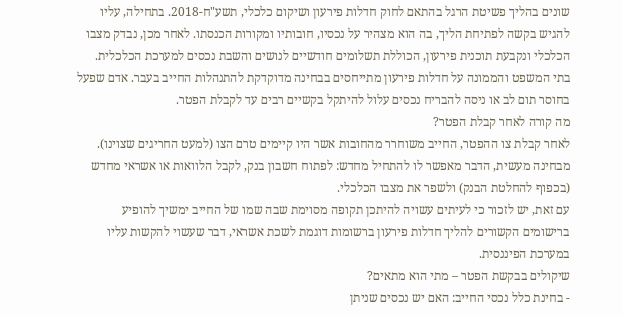שונים בהליך פשיטת הרגל בהתאם לחוק חדלות פירעון ושיקום כלכלי, תשע"ח-2018. בתחילה, עליו להגיש בקשה לפתיחת הליך, בה הוא מצהיר על נכסיו, חובותיו ומקורות הכנסתו. לאחר מכן, נבדק מצבו הכלכלי ונקבעת תוכנית פירעון, הכוללת תשלומים חודשיים לנושים והשבת נכסים למערכת הכלכלית.
בתי המשפט והממונה על חדלות פירעון מתייחסים בבחינה מדוקדקת להתנהלות החייב בעבר. אדם שפעל בחוסר תום לב או ניסה להבריח נכסים עלול להיתקל בקשיים רבים עד לקבלת הפטר.
מה קורה לאחר קבלת הפטר?
לאחר קבלת צו ההפטר, החייב משוחרר מהחובות אשר היו קיימים טרם הצו (למעט החריגים שצוינו). מבחינה מעשית, הדבר מאפשר לו להתחיל מחדש: לפתוח חשבון בנק, לקבל הלוואות או אשראי מחדש (בכפוף להחלטת הבנק) ולשפר את מצבו הכלכלי.
עם זאת, יש לזכור כי לעיתים עשויה להיתכן תקופה מסוימת שבה שמו של החייב ימשיך להופיע ברישומים הקשורים להליך חדלות פירעון ברשומות דוגמת לשכת אשראי, דבר שעשוי להקשות עליו במערכת הפיננסית.
שיקולים בבקשת הפטר – מתי הוא מתאים?
- בחינת כלל נכסי החייב: האם יש נכסים שניתן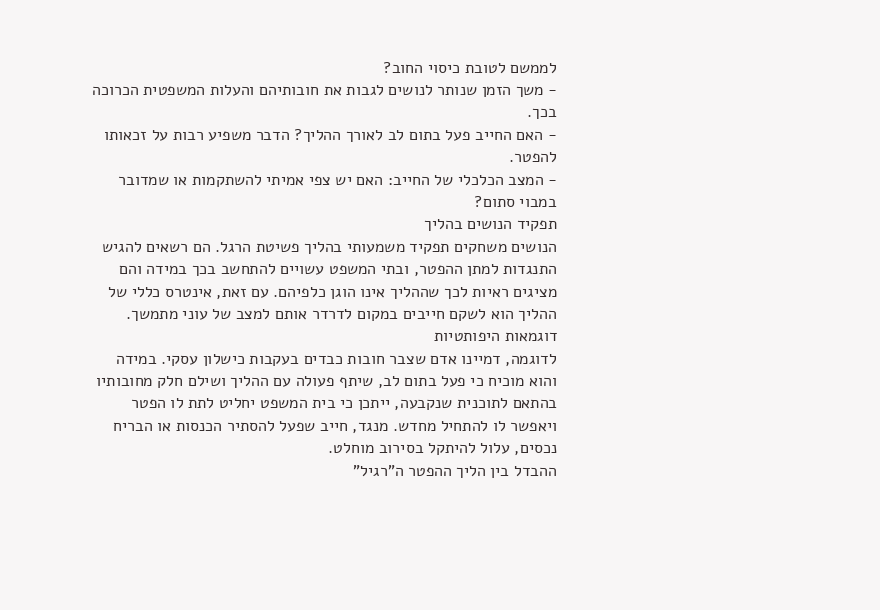לממשם לטובת כיסוי החוב?
- משך הזמן שנותר לנושים לגבות את חובותיהם והעלות המשפטית הכרוכה בכך.
- האם החייב פעל בתום לב לאורך ההליך? הדבר משפיע רבות על זכאותו להפטר.
- המצב הכלכלי של החייב: האם יש צפי אמיתי להשתקמות או שמדובר במבוי סתום?
תפקיד הנושים בהליך
הנושים משחקים תפקיד משמעותי בהליך פשיטת הרגל. הם רשאים להגיש התנגדות למתן ההפטר, ובתי המשפט עשויים להתחשב בכך במידה והם מציגים ראיות לכך שההליך אינו הוגן כלפיהם. עם זאת, אינטרס כללי של ההליך הוא לשקם חייבים במקום לדרדר אותם למצב של עוני מתמשך.
דוגמאות היפותטיות
לדוגמה, דמיינו אדם שצבר חובות כבדים בעקבות כישלון עסקי. במידה והוא מוכיח כי פעל בתום לב, שיתף פעולה עם ההליך ושילם חלק מחובותיו בהתאם לתוכנית שנקבעה, ייתכן כי בית המשפט יחליט לתת לו הפטר ויאפשר לו להתחיל מחדש. מנגד, חייב שפעל להסתיר הכנסות או הבריח נכסים, עלול להיתקל בסירוב מוחלט.
ההבדל בין הליך ההפטר ה"רגיל"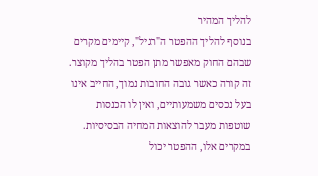להליך המהיר
בנוסף להליך ההפטר ה"רגיל", קיימים מקרים שבהם החוק מאפשר מתן הפטר בהליך מקוצר. זה קורה כאשר גובה החובות נמוך, החייב אינו בעל נכסים משמעותיים, ואין לו הכנסות שוטפות מעבר להוצאות המחיה הבסיסיות. במקרים אלו, ההפטר יכול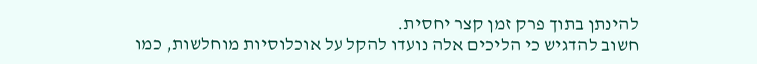להינתן בתוך פרק זמן קצר יחסית.
חשוב להדגיש כי הליכים אלה נועדו להקל על אוכלוסיות מוחלשות, כמו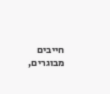חייבים מבוגרים,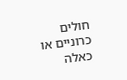חולים כרוניים או כאלה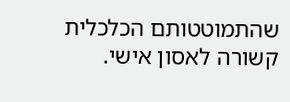שהתמוטטותם הכלכלית קשורה לאסון אישי.